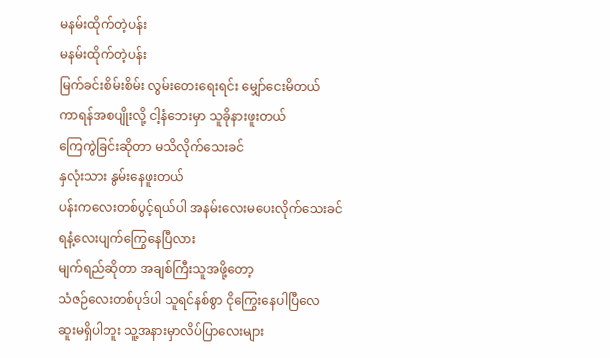မနမ်းထိုက်တဲ့ပန်း
မနမ်းထိုက်တဲ့ပန်း
မြက်ခင်းစိမ်းစိမ်း လွမ်းတေးရေးရင်း မျှော်ငေးမိတယ်
ကာရန်အစပျိုးလို့ ငါ့နံဘေးမှာ သူခိုနားဖူးတယ်
ကြေကွဲခြင်းဆိုတာ မသိလိုက်သေးခင်
နှလုံးသား နွမ်းနေဖူးတယ်
ပန်းကလေးတစ်ပွင့်ရယ်ပါ အနမ်းလေးမပေးလိုက်သေးခင်
ရနံ့လေးပျက်ကြွေနေပြီလား
မျက်ရည်ဆိုတာ အချစ်ကြီးသူအဖို့တော့
သံဇဉ်လေးတစ်ပုဒ်ပါ သူရင်နစ်စွာ ငိုကြွေးနေပါပြီလေ
ဆူးမရှိပါဘူး သူ့အနားမှာလိပ်ပြာလေးများ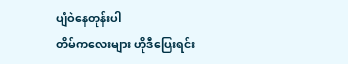ပျံဝဲနေတုန်းပါ
တိမ်ကလေးများ ဟိုဒီပြေးရင်း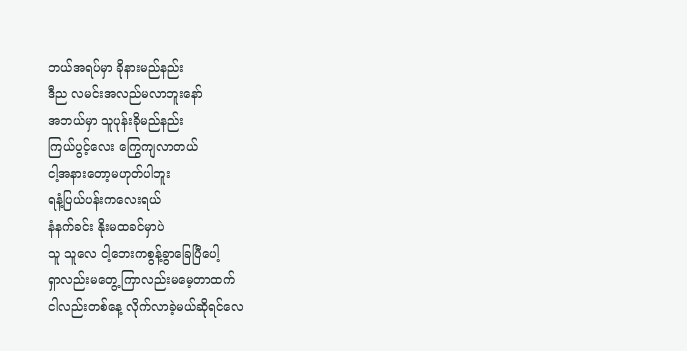ဘယ်အရပ်မှာ ခိုနားမည်နည်း
ဒီည လမင်းအလည်မလာဘူးနော်
အဘယ်မှာ သူပုန်းခိုမည်နည်း
ကြယ်ပွင့်လေး ကြွေကျလာတယ်
ငါ့အနားတော့မဟုတ်ပါဘူး
ရနံ့ပြယ်ပန်းကလေးရယ်
နံနက်ခင်း နိုးမထခင်မှာပဲ
သူ သူလေ ငါ့ဘေးကစွန့်ခွာခြေပြီပေါ့
ရှာလည်းမတွေ့ ကြာလည်းမမေ့တာထက်
ငါလည်းတစ်နေ့ လိုက်လာခဲ့မယ်ဆိုရင်လေ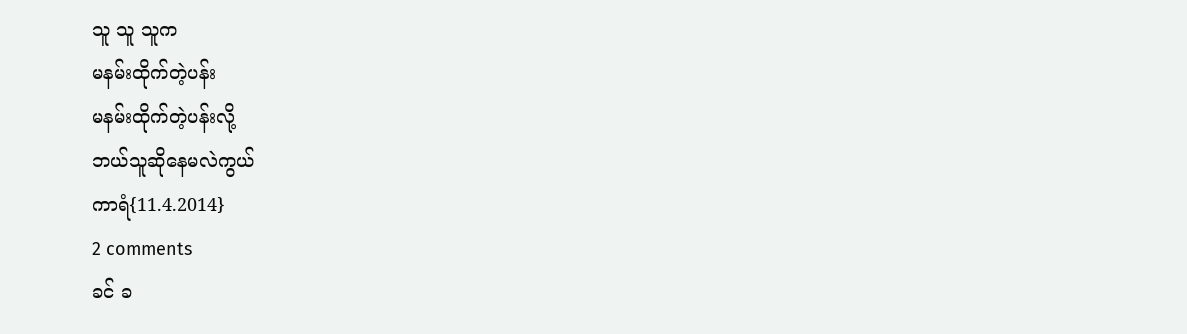သူ သူ သူက
မနမ်းထိုက်တဲ့ပန်း
မနမ်းထိုက်တဲ့ပန်းလို့
ဘယ်သူဆိုနေမလဲကွယ်
ကာရံ{11.4.2014}
2 comments
ခင် ခ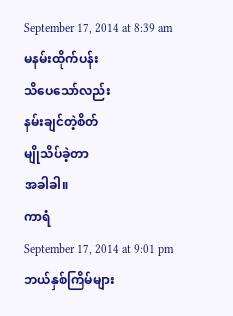September 17, 2014 at 8:39 am
မနမ်းထိုက်ပန်း
သိပေသော်လည်း
နမ်းချင်တဲ့စိတ်
မျိုသိပ်ခဲ့တာ
အခါခါ။
ကာရံ
September 17, 2014 at 9:01 pm
ဘယ်နှစ်ကြိမ်များ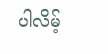ပါလိမ့်